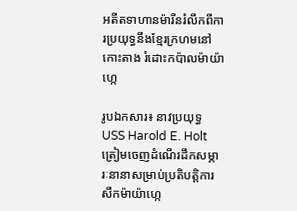អតីតទាហានម៉ារីនរំលឹកពីការប្រយុទ្ធនឹងខ្មែរក្រហមនៅកោះតាង រំដោះកប៉ាលម៉ាយ៉ាហ្កេ

រូបឯកសារ៖ នាវប្រយុទ្ធ USS Harold E. Holt ត្រៀមចេញដំណើរដឹកសម្ភារៈនានាសម្រាប់ប្រតិបត្តិការសឹកម៉ាយ៉ាហ្កេ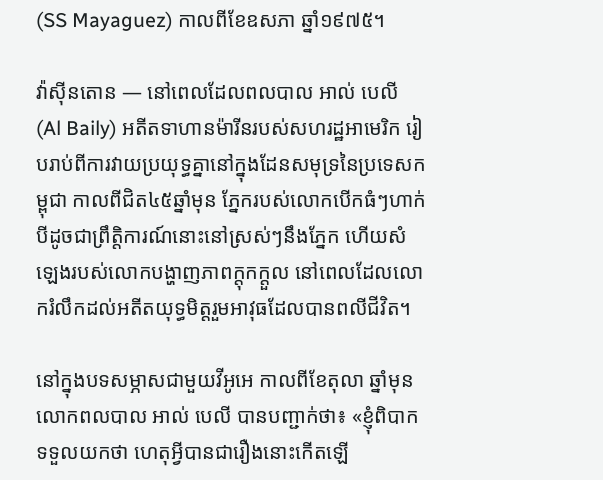(SS Mayaguez) កាលពីខែឧសភា ឆ្នាំ១៩៧៥។

វ៉ាស៊ីនតោន — នៅពេលដែលពលបាល អាល់ បេលី (Al Baily) អតីតទាហានម៉ារីនរបស់សហរដ្ឋអាមេរិក រៀបរាប់ពីការវាយប្រយុទ្ធគ្នានៅក្នុងដែនសមុទ្រនៃប្រទេសកម្ពុជា កាលពីជិត៤៥ឆ្នាំមុន ភ្នែករបស់លោកបើកធំៗហាក់បីដូចជាព្រឹត្តិការណ៍នោះនៅស្រស់ៗនឹងភ្នែក ហើយសំឡេងរបស់លោកបង្ហាញភាពក្តុកក្តួល នៅពេលដែលលោករំលឹកដល់អតីតយុទ្ធមិត្តរួមអាវុធដែលបានពលីជីវិត។

នៅក្នុងបទសម្ភាសជាមួយវីអូអេ កាលពីខែតុលា ឆ្នាំមុន លោកពលបាល អាល់ បេលី បានបញ្ជាក់ថា៖ «ខ្ញុំពិបាកទទួលយកថា ហេតុអ្វីបានជារឿងនោះកើតឡើ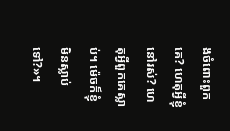ងចំពោះពួកគេ? ហេតុអ្វីខ្ញុំនៅរស់? ហេតុអ្វីពួកគេស្លាប់។ ម៉េចក៏ខ្ញុំមិនស្លាប់ទៅ?»។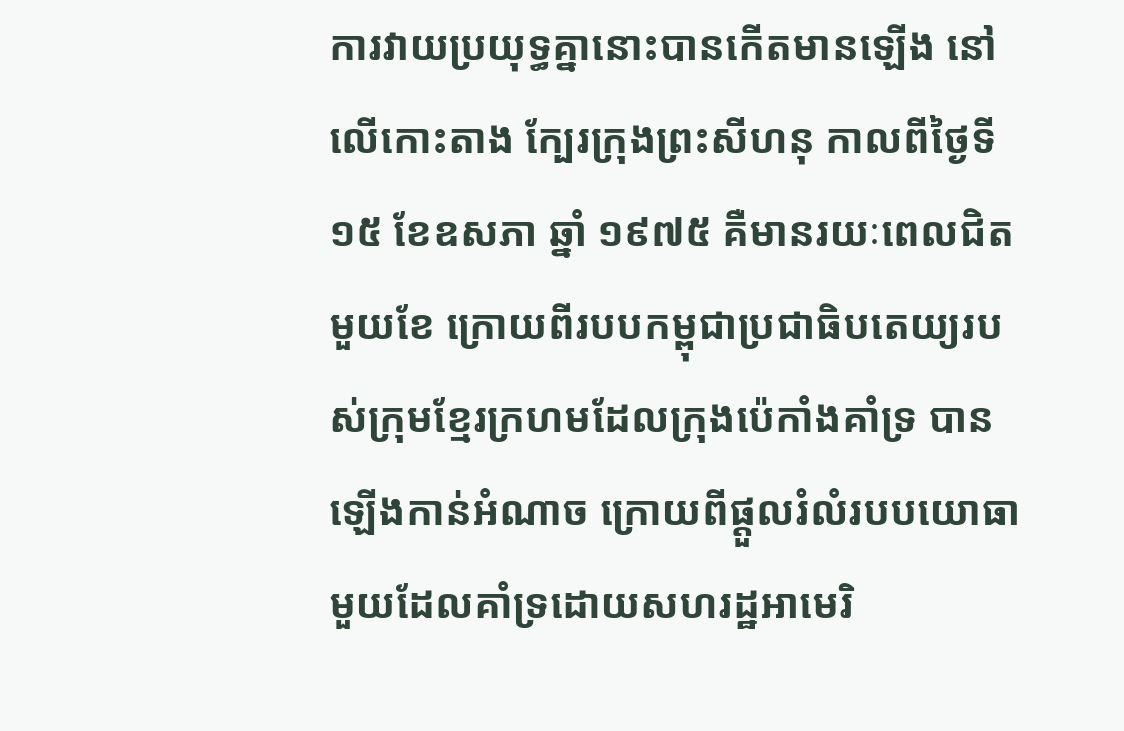ការវាយប្រយុទ្ធគ្នានោះបានកើតមានឡើង នៅលើកោះតាង ក្បែរក្រុងព្រះសីហនុ កាលពីថ្ងៃទី១៥ ខែឧសភា ឆ្នាំ ១៩៧៥ គឺមានរយៈពេលជិតមួយខែ ក្រោយពីរបបកម្ពុជាប្រជាធិបតេយ្យរបស់ក្រុមខ្មែរក្រហមដែលក្រុងប៉េកាំងគាំទ្រ បានឡើងកាន់អំណាច ក្រោយពីផ្តួលរំលំរបបយោធាមួយដែលគាំទ្រដោយសហរដ្ឋអាមេរិ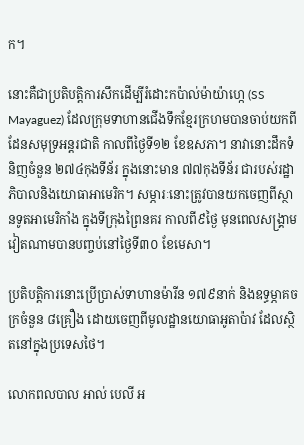ក។

នោះគឺជាប្រតិបត្តិការសឹកដើម្បីរំដោះកប៉ាល់ម៉ាយ៉ាហ្កេ (SS Mayaguez) ដែលក្រុមទាហានជើងទឹកខ្មែរក្រហមបានចាប់យកពីដែនសមុទ្រអន្តរជាតិ កាលពីថ្ងៃទី១២ ខែឧសភា។ នាវានោះដឹកទំនិញចំនួន ២៧៤កុងទីន័រ ក្នុងនោះមាន ៧៧កុងទីន័រ ជារបស់រដ្ឋាភិបាលនិងយោធាអាមេរិក។ សម្ភារៈនោះត្រូវបានយកចេញពីស្ថានទូតអាមេរិកាំង ក្នុងទីក្រុងព្រៃនគរ កាលពី៩ថ្ងៃ មុនពេលសង្គ្រាមវៀតណាមបានបញ្ចប់នៅថ្ងៃទី៣០ ខែមេសា។

ប្រតិបត្តិការនោះប្រើប្រាស់ទាហានម៉ារីន ១៧៩នាក់ និងឧទ្ធម្ភាគចក្រចំនួន ៨គ្រឿង ដោយចេញពីមូលដ្ឋានយោធាអូតាប៉ាវ ដែលស្ថិតនៅក្នុងប្រទេសថៃ។

លោកពលបាល អាល់ បេលី អ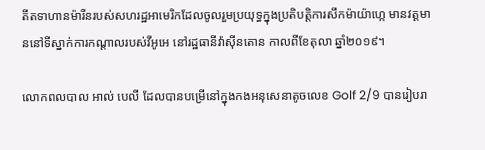តីតទាហានម៉ារីនរបស់សហរដ្ឋអាមេរិកដែលចូលរួមប្រយុទ្ធក្នុងប្រតិបត្តិការសឹកម៉ាយ៉ាហ្កេ មានវត្តមាននៅទីស្នាក់ការកណ្តាលរបស់វីអូអេ នៅរដ្ឋធានីវ៉ាស៊ីនតោន កាលពីខែតុលា ឆ្នាំ២០១៩។

លោកពលបាល អាល់ បេលី ដែលបានបម្រើនៅក្នុងកងអនុសេនាតូចលេខ Golf 2/9 បានរៀបរា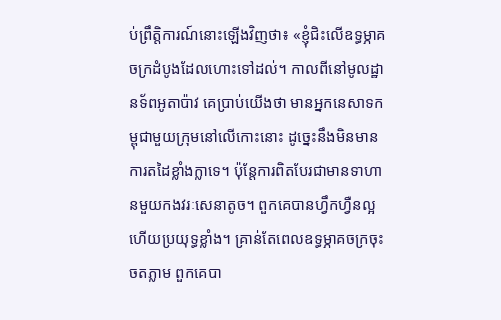ប់ព្រឹត្តិការណ៍នោះឡើងវិញថា៖ «ខ្ញុំជិះលើឧទ្ធម្ភាគចក្រដំបូងដែលហោះទៅដល់។ កាលពីនៅមូលដ្ឋានទ័ពអូតាប៉ាវ គេប្រាប់យើងថា មានអ្នកនេសាទកម្ពុជាមួយក្រុមនៅលើកោះនោះ ដូច្នេះនឹងមិនមានការតដៃខ្លាំងក្លាទេ។ ប៉ុន្តែការពិតបែរជាមានទាហានមួយកងវរៈសេនាតូច។ ពួកគេបានហ្វឹកហ្វឺនល្អ ហើយប្រយុទ្ធខ្លាំង។ គ្រាន់តែពេលឧទ្ធម្ភាគចក្រចុះចតភ្លាម ពួកគេបា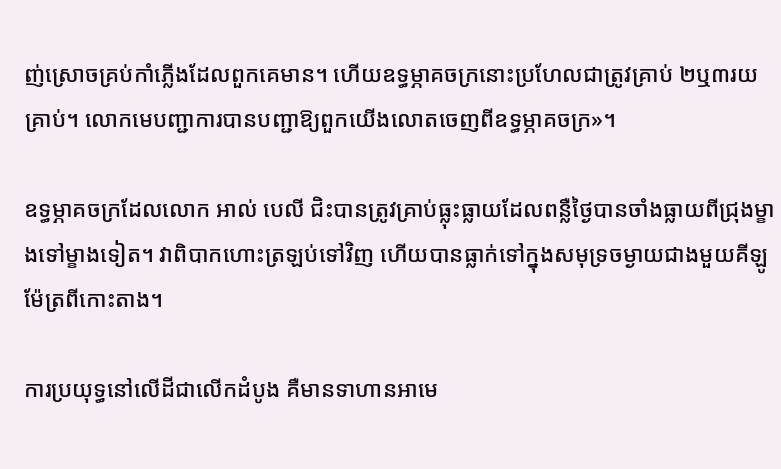ញ់ស្រោចគ្រប់កាំភ្លើងដែលពួកគេមាន។ ហើយឧទ្ធម្ភាគចក្រនោះប្រហែលជាត្រូវគ្រាប់ ២ឬ៣រយគ្រាប់។ លោកមេបញ្ជាការបានបញ្ជាឱ្យពួកយើងលោតចេញពីឧទ្ធម្ភាគចក្រ»។

ឧទ្ធម្ភាគចក្រដែលលោក អាល់ បេលី ជិះបានត្រូវគ្រាប់ធ្លុះធ្លាយដែលពន្លឺថ្ងៃបានចាំងធ្លាយពីជ្រុងម្ខាងទៅម្ខាងទៀត។ វាពិបាកហោះត្រឡប់ទៅវិញ ហើយបានធ្លាក់ទៅក្នុងសមុទ្រចម្ងាយជាងមួយគីឡូម៉ែត្រពីកោះតាង។

ការប្រយុទ្ធនៅលើដីជាលើកដំបូង គឺមានទាហានអាមេ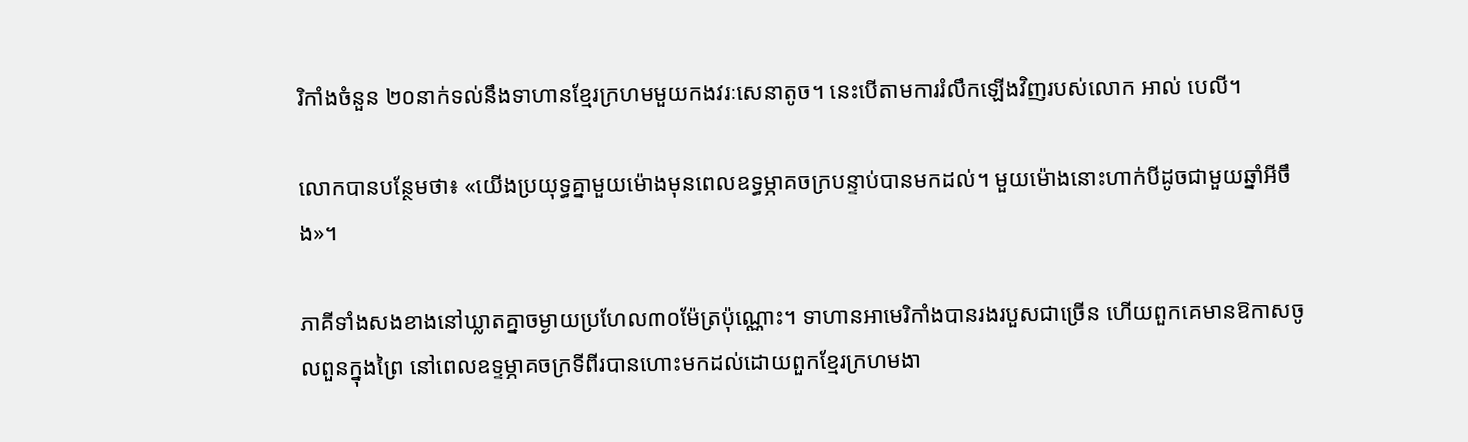រិកាំងចំនួន ២០នាក់ទល់នឹងទាហានខ្មែរក្រហមមួយកងវរៈសេនាតូច។ នេះបើតាមការរំលឹកឡើងវិញរបស់លោក អាល់ បេលី។

លោកបានបន្ថែមថា៖ «យើងប្រយុទ្ធគ្នាមួយម៉ោងមុនពេលឧទ្ធម្ភាគចក្របន្ទាប់បានមកដល់។ មួយម៉ោងនោះហាក់បីដូចជាមួយឆ្នាំអីចឹង»។

ភាគីទាំងសងខាងនៅឃ្លាតគ្នាចម្ងាយប្រហែល៣០ម៉ែត្រប៉ុណ្ណោះ។ ទាហានអាមេរិកាំងបានរងរបួសជាច្រើន ហើយពួកគេមានឱកាសចូលពួនក្នុងព្រៃ នៅពេលឧទ្ទម្ភាគចក្រទីពីរបានហោះមកដល់ដោយពួកខ្មែរក្រហមងា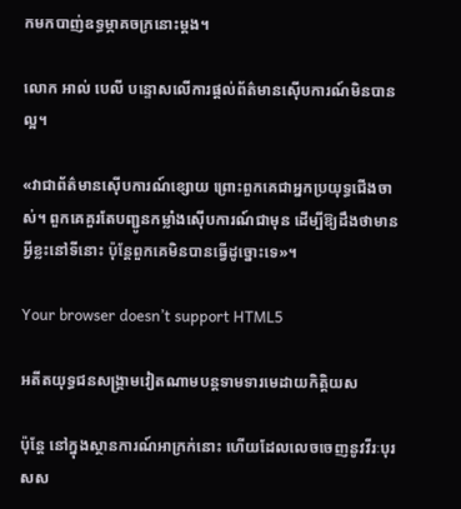កមកបាញ់ឧទ្ធម្ភាគចក្រនោះម្តង។

លោក អាល់ បេលី បន្ទោសលើការផ្តល់ព័ត៌មានស៊ើបការណ៍មិនបានល្អ។

«វាជាព័ត៌មានស៊ើបការណ៍ខ្សោយ ព្រោះពួកគេជាអ្នកប្រយុទ្ធជើងចាស់។ ពួកគេគួរតែបញ្ជូនកម្លាំងស៊ើបការណ៍ជាមុន ដើម្បីឱ្យដឹងថាមានអ្វីខ្លះនៅទីនោះ ប៉ុន្តែពួកគេមិនបានធ្វើដូច្នោះទេ»។

Your browser doesn’t support HTML5

អតីតយុទ្ធជនសង្គ្រាមវៀតណាមបន្តទាមទារមេដាយកិត្តិយស

ប៉ុន្តែ នៅក្នុងស្ថានការណ៍អាក្រក់នោះ ហើយដែលលេចចេញនូវវីរៈបុរសស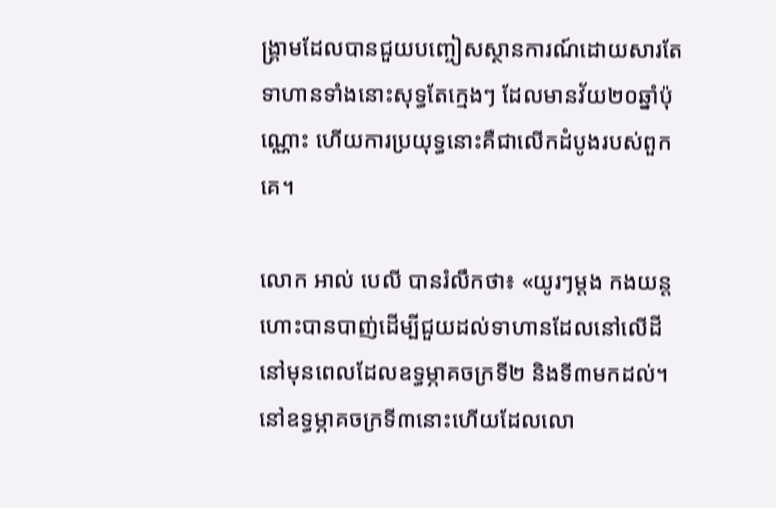ង្គ្រាមដែលបានជួយបញ្ចៀសស្ថានការណ៍ដោយសារតែទាហានទាំងនោះសុទ្ធតែក្មេងៗ ដែលមានវ័យ២០ឆ្នាំប៉ុណ្ណោះ ហើយការប្រយុទ្ធនោះគឺជាលើកដំបូងរបស់ពួកគេ។

លោក អាល់ បេលី បានរំលឹកថា៖ «យូរៗម្តង កងយន្តហោះបានបាញ់ដើម្បីជួយដល់ទាហានដែលនៅលើដី នៅមុនពេលដែលឧទ្ធម្ភាគចក្រទី២ និងទី៣មកដល់។ នៅឧទ្ធម្ភាគចក្រទី៣នោះហើយដែលលោ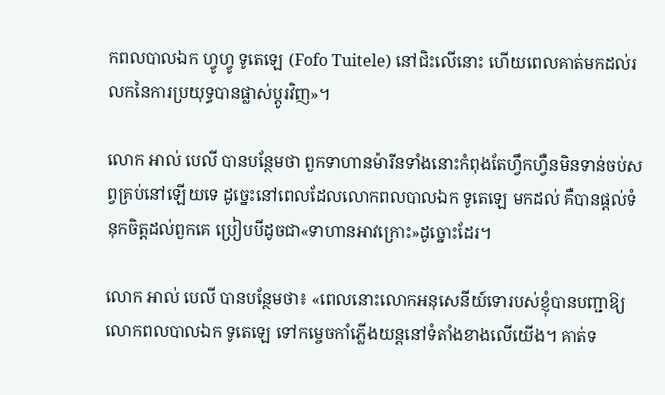កពលបាលឯក ហ្វូហ្វូ ទូតេឡេ (Fofo Tuitele) នៅជិះលើនោះ ហើយពេលគាត់មកដល់រលកនៃការប្រយុទ្ធបានផ្លាស់ប្តូរវិញ»។

លោក អាល់ បេលី បានបន្ថែមថា ពួកទាហានម៉ារីនទាំងនោះកំពុងតែហ្វឹកហ្វឺនមិនទាន់ចប់សព្វគ្រប់នៅឡើយទេ ដូច្នេះនៅពេលដែលលោកពលបាលឯក ទូតេឡេ មកដល់ គឺបានផ្តល់ទំនុកចិត្តដល់ពួកគេ ប្រៀបបីដូចជា«ទាហានអាវក្រោះ»ដូច្នោះដែរ។

លោក អាល់ បេលី បានបន្ថែមថា៖ «ពេលនោះលោកអនុសេនីយ៍ទោរបស់ខ្ញុំបានបញ្ជាឱ្យលោកពលបាលឯក ទូតេឡេ ទៅកម្ចេចកាំភ្លើងយន្តនៅទំតាំងខាងលើយើង។ គាត់ទ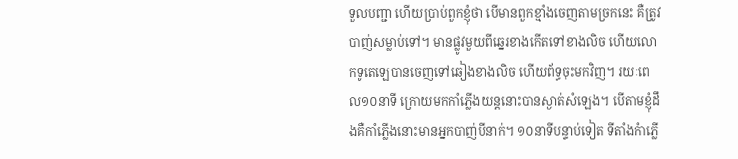ទួលបញ្ជា ហើយប្រាប់ពួកខ្ញុំថា បើមានពួកខ្មាំងចេញតាមច្រកនេះ គឺត្រូវបាញ់សម្លាប់ទៅ។ មានផ្លូវមួយពីឆ្នេរខាងកើតទៅខាងលិច ហើយលោកទូតេឡេបានចេញទៅឆៀងខាងលិច ហើយព័ទ្ធចុះមកវិញ។ រយៈពេល១០នាទី ក្រោយមកកាំភ្លើងយន្តនោះបានស្ងាត់សំឡេង។ បើតាមខ្ញុំដឹងគឺកាំភ្លើងនោះមានអ្នកបាញ់បីនាក់។ ១០នាទីបន្ទាប់ទៀត ទីតាំងកំាភ្លើ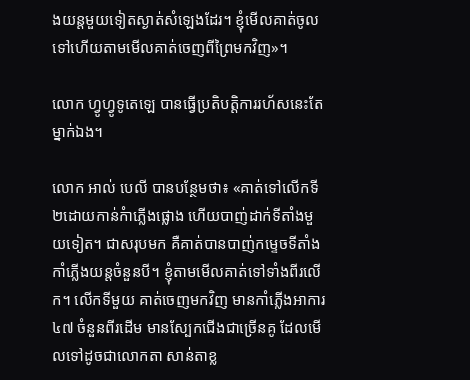ងយន្តមួយទៀតស្ងាត់សំឡេងដែរ។ ខ្ញុំមើលគាត់ចូលទៅហើយតាមមើលគាត់ចេញពីព្រៃមកវិញ»។

លោក ហ្វូហ្វូទូតេឡេ បានធ្វើប្រតិបត្តិការរហ័សនេះតែម្នាក់ឯង។

លោក អាល់ បេលី បានបន្ថែមថា៖ «គាត់ទៅលើកទី២ដោយកាន់កំាភ្លើងផ្លោង ហើយបាញ់ដាក់ទីតាំងមួយទៀត។ ជាសរុបមក គឺគាត់បានបាញ់កម្ទេចទីតាំងកាំភ្លើងយន្តចំនួនបី។ ខ្ញុំតាមមើលគាត់ទៅទាំងពីរលើក។ លើកទីមួយ គាត់ចេញមកវិញ មានកាំភ្លើងអាការ ៤៧ ចំនួនពីរដើម មានស្បែកជើងជាច្រើនគូ ដែលមើលទៅដូចជាលោកតា សាន់តាខ្ល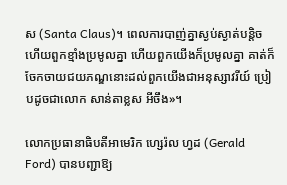ស (Santa Claus)។ ពេលការបាញ់គ្នាស្ងប់ស្ងាត់បន្តិច ហើយពួកខ្មាំងប្រមូលគ្នា ហើយពួកយើងក៏ប្រមូលគ្នា គាត់ក៏ចែកចាយជយភណ្ឌនោះដល់ពួកយើងជាអនុស្សាវរីយ៍ ប្រៀបដូចជាលោក សាន់តាខ្លស អីចឹង»។

លោកប្រធានាធិបតីអាមេរិក ហ្សេរ៉ល ហ្វដ (Gerald Ford) បានបញ្ជាឱ្យ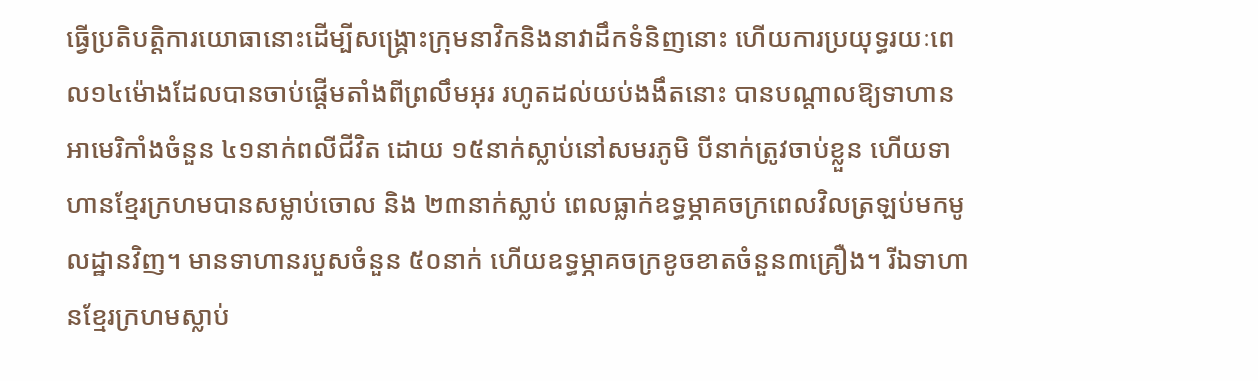ធ្វើប្រតិបត្តិការយោធានោះដើម្បីសង្គ្រោះក្រុមនាវិកនិងនាវាដឹកទំនិញនោះ ហើយការប្រយុទ្ធរយៈពេល១៤ម៉ោងដែលបានចាប់ផ្តើមតាំងពីព្រលឹមអុរ រហូតដល់យប់ងងឹតនោះ បានបណ្តាលឱ្យទាហានអាមេរិកាំងចំនួន ៤១នាក់ពលីជីវិត ដោយ ១៥នាក់ស្លាប់នៅសមរភូមិ បីនាក់ត្រូវចាប់ខ្លួន ហើយទាហានខ្មែរក្រហមបានសម្លាប់ចោល និង ២៣នាក់ស្លាប់ ពេលធ្លាក់ឧទ្ធម្ភាគចក្រពេលវិលត្រឡប់មកមូលដ្ឋានវិញ។ មានទាហានរបួសចំនួន ៥០នាក់ ហើយឧទ្ធម្ភាគចក្រខូចខាតចំនួន៣គ្រឿង។ រីឯទាហានខ្មែរក្រហមស្លាប់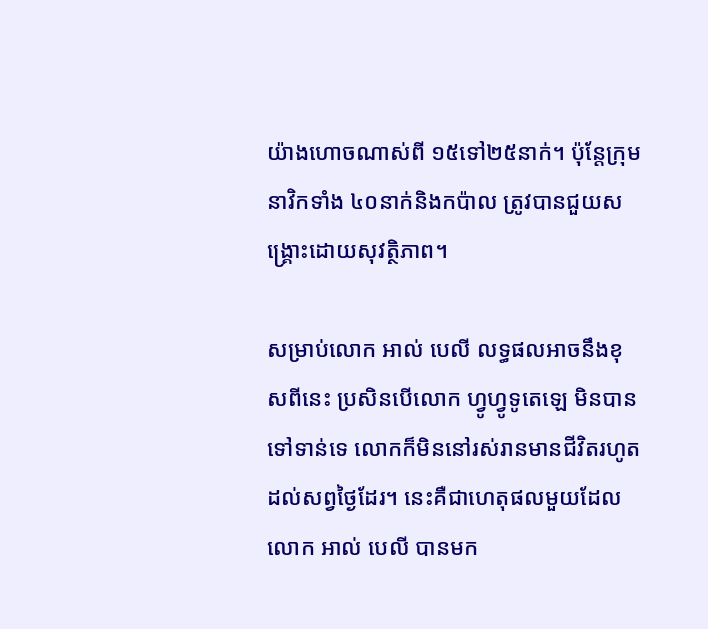យ៉ាងហោចណាស់ពី ១៥ទៅ២៥នាក់។ ប៉ុន្តែក្រុមនាវិកទាំង ៤០នាក់និងកប៉ាល ត្រូវបានជួយសង្គ្រោះដោយសុវត្ថិភាព។

សម្រាប់លោក អាល់ បេលី លទ្ធផលអាចនឹងខុសពីនេះ ប្រសិនបើលោក ហ្វូហ្វូទូតេឡេ មិនបានទៅទាន់ទេ លោកក៏មិននៅរស់រានមានជីវិតរហូតដល់សព្វថ្ងៃដែរ។ នេះគឺជាហេតុផលមួយដែលលោក អាល់ បេលី បានមក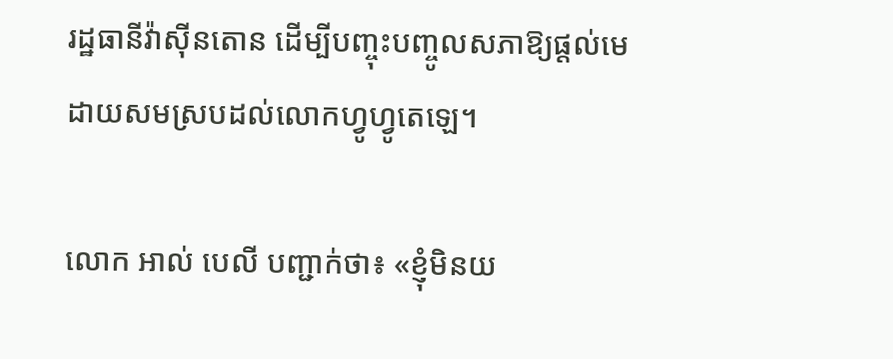រដ្ឋធានីវ៉ាស៊ីនតោន ដើម្បីបញ្ចុះបញ្ចូលសភាឱ្យផ្តល់មេដាយសមស្របដល់លោកហ្វូហ្វូតេឡេ។

លោក អាល់ បេលី បញ្ជាក់ថា៖ «ខ្ញុំមិនយ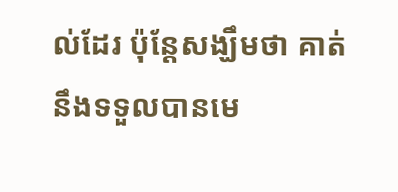ល់ដែរ ប៉ុន្តែសង្ឃឹមថា គាត់នឹងទទួលបានមេ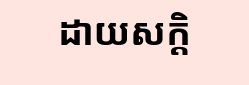ដាយសក្តិ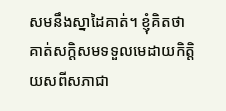សមនឹងស្នាដៃគាត់។ ខ្ញុំគិតថា គាត់សក្តិសមទទួលមេដាយកិត្តិយសពីសភាជា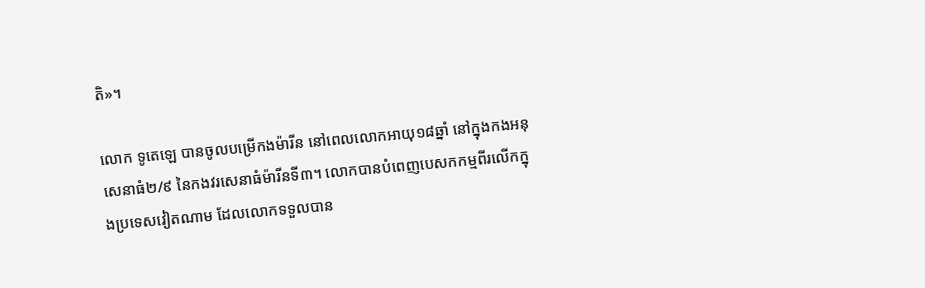តិ»។

លោក ទូតេឡេ បានចូលបម្រើកងម៉ារីន នៅពេលលោកអាយុ១៨ឆ្នាំ នៅក្នុងកងអនុសេនាធំ២/៩ នៃកងវរសេនាធំម៉ារីនទី៣។ លោកបានបំពេញបេសកកម្មពីរលើកក្នុងប្រទេសវៀតណាម ដែលលោកទទួលបាន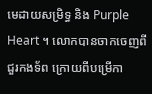មេដាយសម្រិទ្ធ និង Purple Heart ។ លោកបានចាកចេញពីជួរកងទ័ព ក្រោយពីបម្រើកា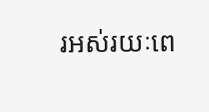រអស់រយៈពេ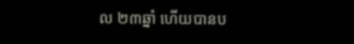ល ២៣ឆ្នាំ ហើយបានប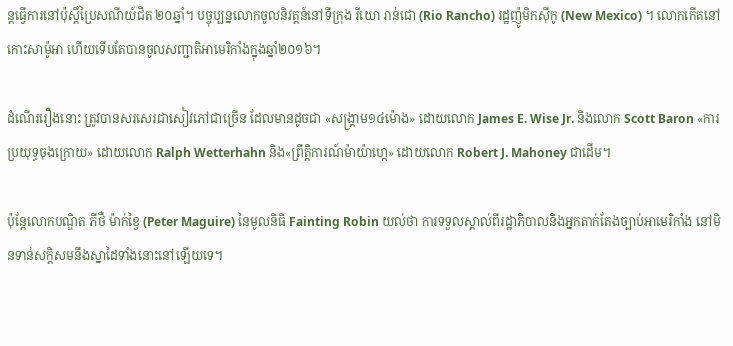ន្តធ្វើការនៅប៉ុស្តិ៍ប្រៃសណីយ៍ជិត ២០ឆ្នាំ។ បច្ចុប្បន្នលោកចូលនិវត្តន៍នៅទីក្រុង រីយោ រាន់ជោ (Rio Rancho) រដ្ឋញ៉ូមិកស៊ីកូ (New Mexico) ។ លោកកើតនៅកោះសាម៉ូអា ហើយទើបតែបានចូលសញ្ជាតិអាមេរិកាំងក្នុងឆ្នាំ២០១៦។

ដំណើររឿងនោះ ត្រូវបានសរសេរជាសៀវភៅជាច្រើន ដែលមានដូចជា «សង្គ្រាម១៤ម៉ោង» ដោយលោក James E. Wise Jr. និងលោក Scott Baron «ការប្រយុទ្ធចុងក្រោយ» ដោយលោក Ralph Wetterhahn និង«ព្រឹត្តិការណ៍ម៉ាយ៉ាហ្កេ» ដោយលោក Robert J. Mahoney ជាដើម។

ប៉ុន្តែលោកបណ្ឌិត ភីថឺ ម៉ាក់ខ្វៃ (Peter Maguire) នៃមូលនិធិ Fainting Robin យល់ថា ការទទួលស្គាល់ពីរដ្ឋាភិបាលនិងអ្នកតាក់តែងច្បាប់អាមេរិកាំង នៅមិនទាន់សក្តិសមនឹងស្នាដៃទាំងនោះនៅឡើយទេ។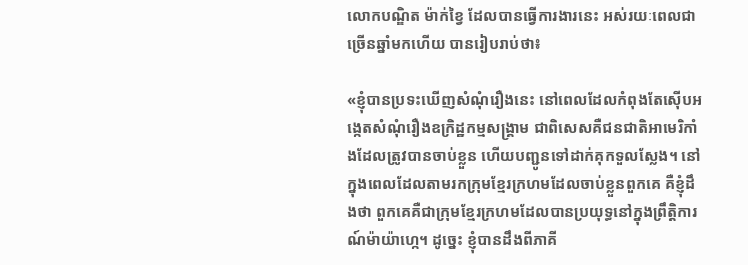លោកបណ្ឌិត ម៉ាក់ខ្វៃ ដែលបានធ្វើការងារនេះ អស់រយៈពេលជាច្រើនឆ្នាំមកហើយ បានរៀបរាប់ថា៖

«ខ្ញុំបានប្រទះឃើញសំណុំរឿងនេះ នៅពេលដែលកំពុងតែស៊ើបអង្កេតសំណុំរឿងឧក្រិដ្ឋកម្មសង្គ្រាម ជាពិសេសគឺជនជាតិអាមេរិកាំងដែលត្រូវបានចាប់ខ្លួន ហើយបញ្ជូនទៅដាក់គុកទួលស្លែង។ នៅក្នុងពេលដែលតាមរកក្រុមខ្មែរក្រហមដែលចាប់ខ្លួនពួកគេ គឺខ្ញុំដឹងថា ពួកគេគឺជាក្រុមខ្មែរក្រហមដែលបានប្រយុទ្ធនៅក្នុងព្រឹត្តិការណ៍ម៉ាយ៉ាហ្កេ។ ដូច្នេះ ខ្ញុំបានដឹងពីភាគី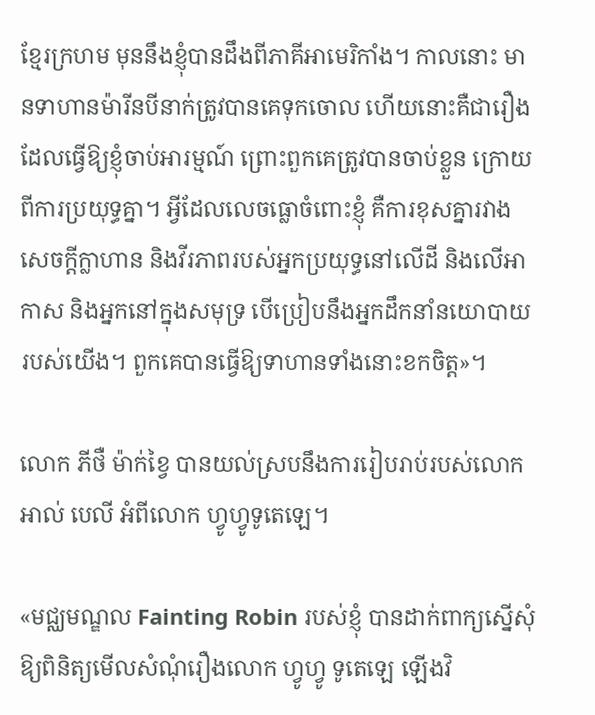ខ្មែរក្រហម មុននឹងខ្ញុំបានដឹងពីភាគីអាមេរិកាំង។ កាលនោះ មានទាហានម៉ារីនបីនាក់ត្រូវបានគេទុកចោល ហើយនោះគឺជារឿងដែលធ្វើឱ្យខ្ញុំចាប់អារម្មណ៍ ព្រោះពួកគេត្រូវបានចាប់ខ្លួន ក្រោយពីការប្រយុទ្ធគ្នា។ អ្វីដែលលេចធ្លោចំពោះខ្ញុំ គឺការខុសគ្នារវាងសេចក្តីក្លាហាន និងវីរភាពរបស់អ្នកប្រយុទ្ធនៅលើដី និងលើអាកាស និងអ្នកនៅក្នុងសមុទ្រ បើប្រៀបនឹងអ្នកដឹកនាំនយោបាយរបស់យើង។ ពួកគេបានធ្វើឱ្យទាហានទាំងនោះខកចិត្ត»។

លោក ភីថឺ ម៉ាក់ខ្វៃ បានយល់ស្របនឹងការរៀបរាប់របស់លោក អាល់ បេលី អំពីលោក ហ្វូហ្វូទូតេឡេ។

«មជ្ឈមណ្ឌល Fainting Robin របស់ខ្ញុំ បានដាក់ពាក្យស្នើសុំឱ្យពិនិត្យមើលសំណុំរឿងលោក ហ្វូហ្វូ ទូតេឡេ ឡើងវិ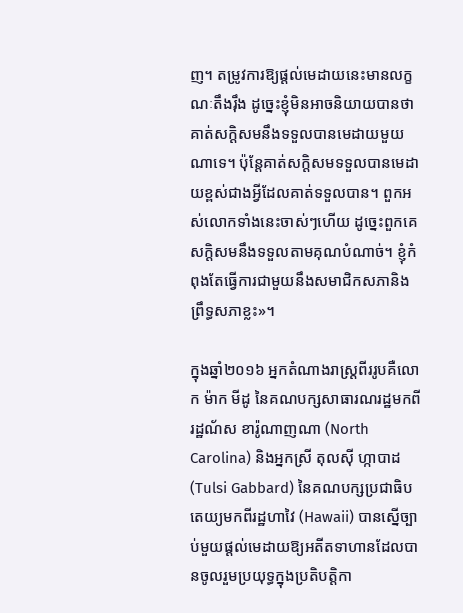ញ។ តម្រូវការឱ្យផ្តល់មេដាយនេះមានលក្ខណៈតឹងរ៉ឹង ដូច្នេះខ្ញុំមិនអាចនិយាយបានថា គាត់សក្តិសមនឹងទទួលបានមេដាយមួយណាទេ។ ប៉ុន្តែគាត់សក្តិសមទទួលបានមេដាយខ្ពស់ជាងអ្វីដែលគាត់ទទួលបាន។ ពួកអស់លោកទាំងនេះចាស់ៗហើយ ដូច្នេះពួកគេសក្តិសមនឹងទទួលតាមគុណបំណាច់។ ខ្ញុំកំពុងតែធ្វើការជាមួយនឹងសមាជិកសភានិងព្រឹទ្ធសភាខ្លះ»។

ក្នុងឆ្នាំ២០១៦ អ្នកតំណាងរាស្ត្រពីររូបគឺលោក ម៉ាក មីដូ នៃគណបក្សសាធារណរដ្ឋមកពីរដ្ឋណ័ស ខារ៉ូណាញណា (North Carolina) និងអ្នកស្រី តុលស៊ី ហ្កាបាដ (Tulsi Gabbard) នៃគណបក្សប្រជាធិបតេយ្យមកពីរដ្ឋហាវៃ (Hawaii) បានស្នើច្បាប់មួយផ្តល់មេដាយឱ្យអតីតទាហានដែលបានចូលរួមប្រយុទ្ធក្នុងប្រតិបត្តិកា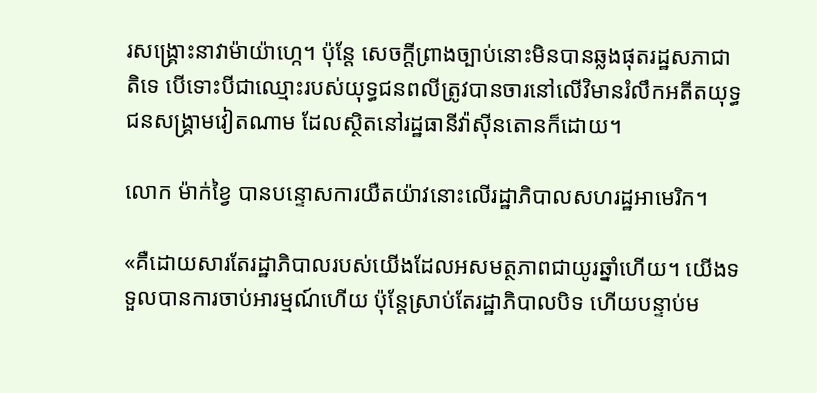រសង្គ្រោះនាវាម៉ាយ៉ាហ្កេ។ ប៉ុន្តែ សេចក្តីព្រាងច្បាប់នោះមិនបានឆ្លងផុតរដ្ឋសភាជាតិទេ បើទោះបីជាឈ្មោះរបស់យុទ្ធជនពលីត្រូវបានចារនៅលើវិមានរំលឹកអតីតយុទ្ធជនសង្គ្រាមវៀតណាម ដែលស្ថិតនៅរដ្ឋធានីវ៉ាស៊ីនតោនក៏ដោយ។

លោក ម៉ាក់ខ្វៃ បានបន្ទោសការយឺតយ៉ាវនោះលើរដ្ឋាភិបាលសហរដ្ឋអាមេរិក។

«គឺដោយសារតែរដ្ឋាភិបាលរបស់យើងដែលអសមត្ថភាពជាយូរឆ្នាំហើយ។ យើងទទួលបានការចាប់អារម្មណ៍ហើយ ប៉ុន្តែស្រាប់តែរដ្ឋាភិបាលបិទ ហើយបន្ទាប់ម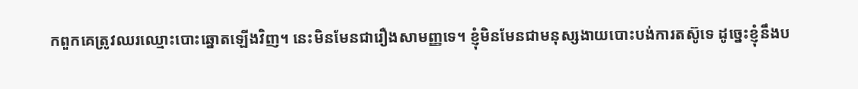កពួកគេត្រូវឈរឈ្មោះបោះឆ្នោតឡើងវិញ។ នេះមិនមែនជារឿងសាមញ្ញទេ។ ខ្ញុំមិនមែនជាមនុស្សងាយបោះបង់ការតស៊ូទេ ដូច្នេះខ្ញុំនឹងប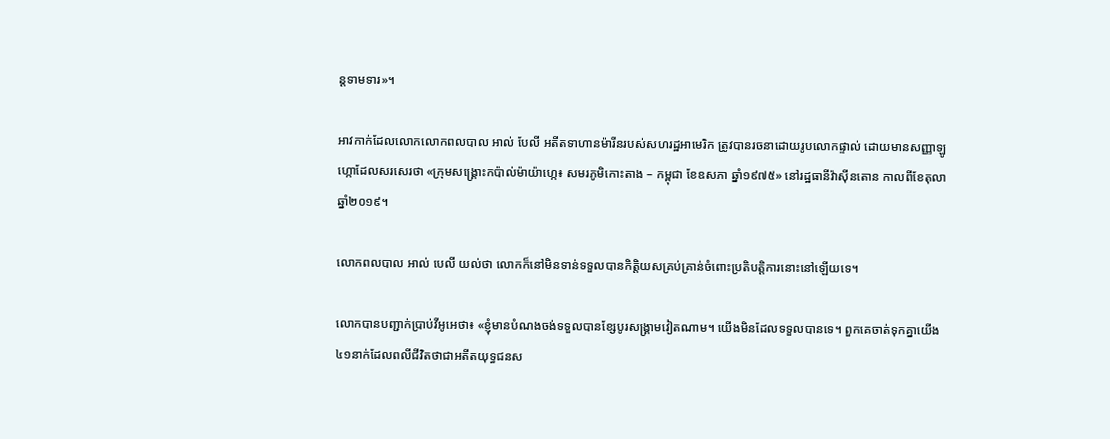ន្តទាមទារ»។

អាវកាក់ដែលលោកលោកពលបាល អាល់ បែលី អតីតទាហានម៉ារីនរបស់សហរដ្ឋអាមេរិក ត្រូវបានរចនាដោយរូបលោកផ្ទាល់ ដោយមានសញ្ញាឡូហ្កោដែលសរសេរថា «ក្រុមសង្គ្រោះកប៉ាល់ម៉ាយ៉ាហ្កេ៖ សមរភូមិកោះតាង – កម្ពុជា ខែឧសភា ឆ្នាំ១៩៧៥» នៅរដ្ឋធានីវ៉ាស៊ីនតោន កាលពីខែតុលា ឆ្នាំ២០១៩។

លោកពលបាល អាល់ បេលី យល់ថា លោកក៏នៅមិនទាន់ទទួលបានកិត្តិយសគ្រប់គ្រាន់ចំពោះប្រតិបត្តិការនោះនៅឡើយទេ។

លោកបានបញ្ជាក់ប្រាប់វីអូអេថា៖ «ខ្ញុំមានបំណងចង់ទទួលបានខ្សែបូរសង្គ្រាមវៀតណាម។ យើងមិនដែលទទួលបានទេ។ ពួកគេចាត់ទុកគ្នាយើង ៤១នាក់ដែលពលីជីវិតថាជាអតីតយុទ្ធជនស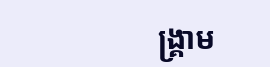ង្គ្រាម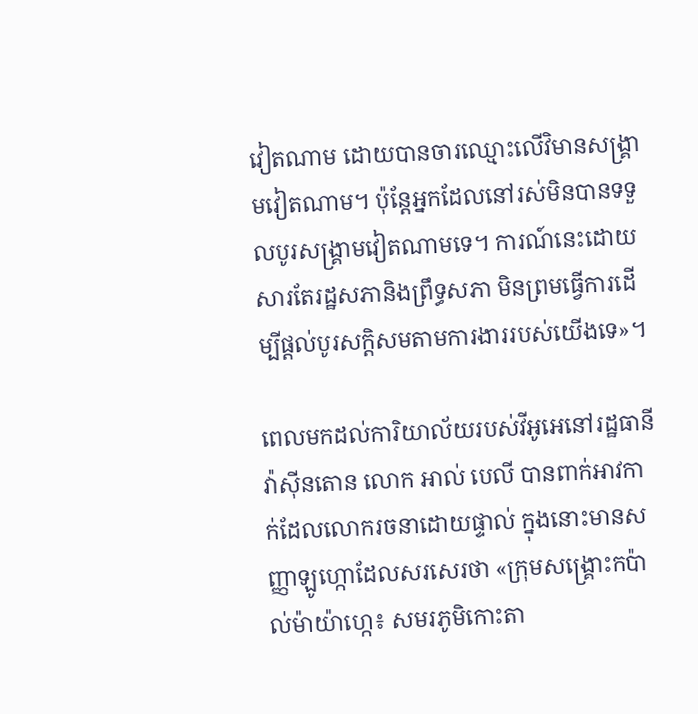វៀតណាម ដោយបានចារឈ្មោះលើវិមានសង្គ្រាមវៀតណាម។ ប៉ុន្តែអ្នកដែលនៅរស់មិនបានទទួលបូរសង្គ្រាមវៀតណាមទេ។ ការណ៍នេះដោយសារតែរដ្ឋសភានិងព្រឹទ្ធសភា មិនព្រមធ្វើការដើម្បីផ្តល់បូរសក្តិសមតាមការងាររបស់យើងទេ»។

ពេលមកដល់ការិយាល័យរបស់វីអូអេនៅរដ្ឋធានីវ៉ាស៊ីនតោន លោក អាល់ បេលី បានពាក់អាវកាក់ដែលលោករចនាដោយផ្ទាល់ ក្នុងនោះមានសញ្ញាឡូហ្កោដែលសរសេរថា «ក្រុមសង្គ្រោះកប៉ាល់ម៉ាយ៉ាហ្កេ៖ សមរភូមិកោះតា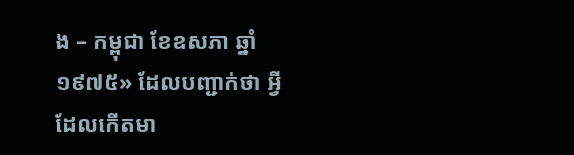ង – កម្ពុជា ខែឧសភា ឆ្នាំ១៩៧៥» ដែលបញ្ជាក់ថា អ្វីដែលកើតមា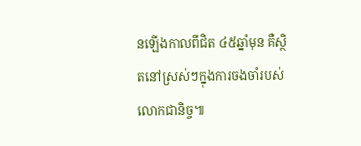នឡើងកាលពីជិត ៤៥ឆ្នាំមុន គឺស្ថិតនៅស្រស់ៗក្នុងការចងចាំរបស់លោកជានិច្ច៕